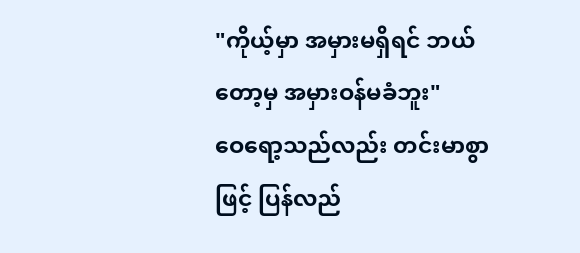"ကိုယ့်မှာ အမှားမရှိရင် ဘယ်တော့မှ အမှားဝန်မခံဘူး"
ဝေရော့သည်လည်း တင်းမာစွာဖြင့် ပြန်လည်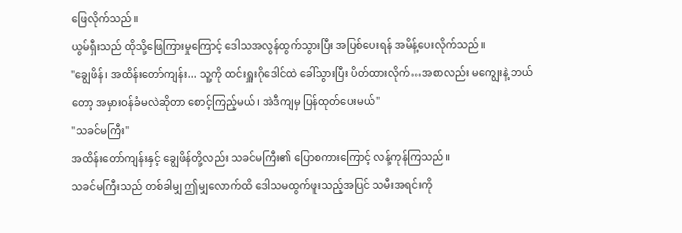ဖြေလိုက်သည်။
ယွမ်ရှီးသည် ထိုသို့ဖြေကြားမှုကြောင့် ဒေါသအလွန်ထွက်သွားပြီး အပြစ်ပေးရန် အမိန့်ပေးလိုက်သည်။
"ချွေဖိန်၊ အထိန်းတော်ကျန်း... သူ့ကို ထင်းရှူးဂိုဒေါင်ထဲ ခေါ်သွားပြီး ပိတ်ထားလိုက်…အစာလည်း မကျွေးနဲ့ ဘယ်တော့ အမှားဝန်ခံမလဲဆိုတာ စောင့်ကြည့်မယ်၊ အဲဒီကျမှ ပြန်ထုတ်ပေးမယ်"
"သခင်မကြီး"
အထိန်းတော်ကျန်းနှင့် ချွေဖိန်တို့လည်း သခင်မကြီး၏ ပြောစကားကြောင့် လန့်ကုန်ကြသည်။
သခင်မကြီးသည် တစ်ခါမျှ ဤမျှလောက်ထိ ဒေါသမထွက်ဖူးသည့်အပြင် သမီးအရင်းကို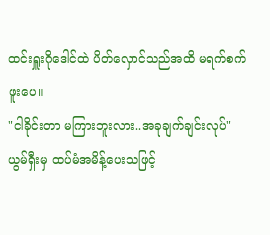ထင်းရှူးဂိုဒေါင်ထဲ ပိတ်လှောင်သည်အထိ မရက်စက်ဖူးပေ။
"ငါခိုင်းတာ မကြားဘူးလား..အခုချက်ချင်းလုပ်"
ယွမ်ရှီးမှ ထပ်မံအမိန့်ပေးသဖြင့်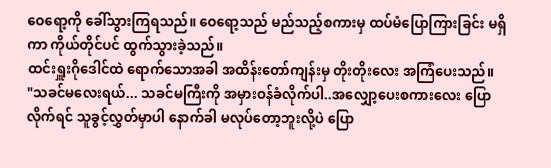ဝေရော့ကို ခေါ်သွားကြရသည်။ ဝေရော့သည် မည်သည့်စကားမှ ထပ်မံပြောကြားခြင်း မရှိကာ ကိုယ်တိုင်ပင် ထွက်သွားခဲ့သည်။
ထင်းရှူးဂိုဒေါင်ထဲ ရောက်သောအခါ အထိန်းတော်ကျန်းမှ တိုးတိုးလေး အကြံပေးသည်။
"သခင်မလေးရယ်... သခင်မကြီးကို အမှားဝန်ခံလိုက်ပါ..အလျှော့ပေးစကားလေး ပြောလိုက်ရင် သူခွင့်လွှတ်မှာပါ နောက်ခါ မလုပ်တော့ဘူးလို့ပဲ ပြော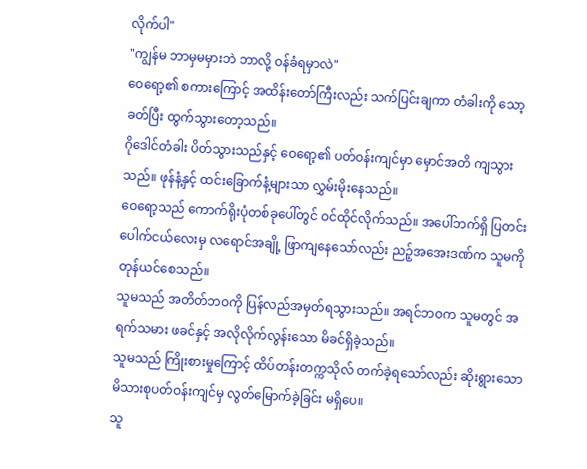လိုက်ပါ"
"ကျွန်မ ဘာမှမမှားဘဲ ဘာလို့ ဝန်ခံရမှာလဲ"
ဝေရော့၏ စကားကြောင့် အထိန်းတော်ကြီးလည်း သက်ပြင်းချကာ တံခါးကို သော့ခတ်ပြီး ထွက်သွားတော့သည်။
ဂိုဒေါင်တံခါး ပိတ်သွားသည်နှင့် ဝေရော့၏ ပတ်ဝန်းကျင်မှာ မှောင်အတိ ကျသွားသည်။ ဖုန်နံ့နှင့် ထင်းခြောက်နံ့များသာ လွှမ်းမိုးနေသည်။
ဝေရော့သည် ကောက်ရိုးပုံတစ်ခုပေါ်တွင် ဝင်ထိုင်လိုက်သည်။ အပေါ်ဘက်ရှိ ပြတင်းပေါက်ငယ်လေးမှ လရောင်အချို့ ဖြာကျနေသော်လည်း ညဉ့်အအေးဒဏ်က သူမကို တုန်ယင်စေသည်။
သူမသည် အတိတ်ဘဝကို ပြန်လည်အမှတ်ရသွားသည်။ အရင်ဘဝက သူမတွင် အရက်သမား ဖခင်နှင့် အလိုလိုက်လွန်းသော မိခင်ရှိခဲ့သည်။
သူမသည် ကြိုးစားမှုကြောင့် ထိပ်တန်းတက္ကသိုလ် တက်ခဲ့ရသော်လည်း ဆိုးရွားသော မိသားစုပတ်ဝန်းကျင်မှ လွတ်မြောက်ခဲ့ခြင်း မရှိပေ။
သူ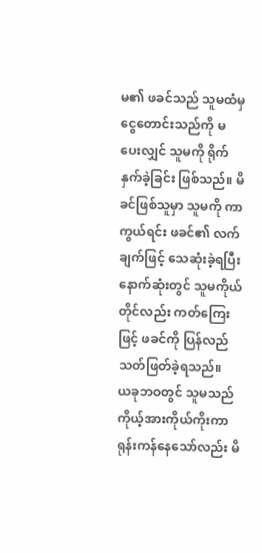မ၏ ဖခင်သည် သူမထံမှ ငွေတောင်းသည်ကို မပေးလျှင် သူမကို ရိုက်နှက်ခဲ့ခြင်း ဖြစ်သည်။ မိခင်ဖြစ်သူမှာ သူမကို ကာကွယ်ရင်း ဖခင်၏ လက်ချက်ဖြင့် သေဆုံးခဲ့ရပြီး နောက်ဆုံးတွင် သူမကိုယ်တိုင်လည်း ကတ်ကြေးဖြင့် ဖခင်ကို ပြန်လည်သတ်ဖြတ်ခဲ့ရသည်။
ယခုဘဝတွင် သူမသည် ကိုယ့်အားကိုယ်ကိုးကာ ရုန်းကန်နေသော်လည်း မိ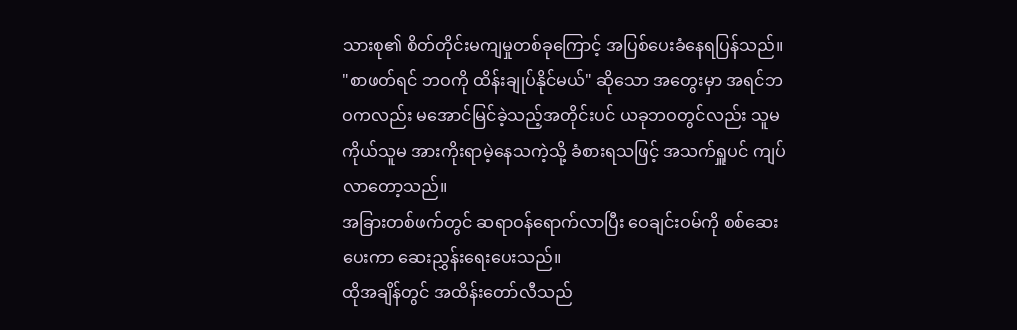သားစု၏ စိတ်တိုင်းမကျမှုတစ်ခုကြောင့် အပြစ်ပေးခံနေရပြန်သည်။
"စာဖတ်ရင် ဘဝကို ထိန်းချုပ်နိုင်မယ်" ဆိုသော အတွေးမှာ အရင်ဘဝကလည်း မအောင်မြင်ခဲ့သည့်အတိုင်းပင် ယခုဘဝတွင်လည်း သူမကိုယ်သူမ အားကိုးရာမဲ့နေသကဲ့သို့ ခံစားရသဖြင့် အသက်ရှူပင် ကျပ်လာတော့သည်။
အခြားတစ်ဖက်တွင် ဆရာဝန်ရောက်လာပြီး ဝေချင်းဝမ်ကို စစ်ဆေးပေးကာ ဆေးညွှန်းရေးပေးသည်။
ထိုအချိန်တွင် အထိန်းတော်လီသည်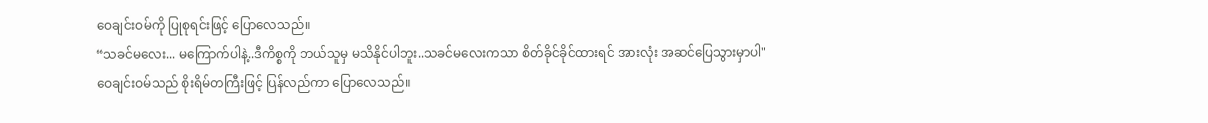ဝေချင်းဝမ်ကို ပြုစုရင်းဖြင့် ပြောလေသည်။
“သခင်မလေး... မကြောက်ပါနဲ့..ဒီကိစ္စကို ဘယ်သူမှ မသိနိုင်ပါဘူး..သခင်မလေးကသာ စိတ်ခိုင်ခိုင်ထားရင် အားလုံး အဆင်ပြေသွားမှာပါ"
ဝေချင်းဝမ်သည် စိုးရိမ်တကြီးဖြင့် ပြန်လည်ကာ ပြောလေသည်။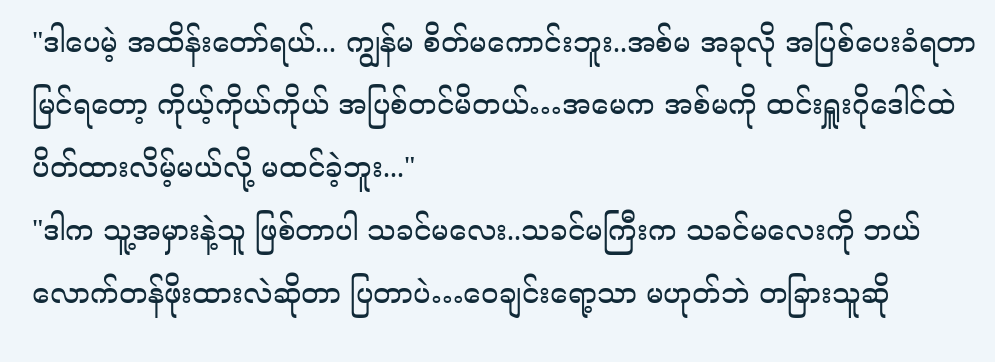"ဒါပေမဲ့ အထိန်းတော်ရယ်... ကျွန်မ စိတ်မကောင်းဘူး..အစ်မ အခုလို အပြစ်ပေးခံရတာ မြင်ရတော့ ကိုယ့်ကိုယ်ကိုယ် အပြစ်တင်မိတယ်…အမေက အစ်မကို ထင်းရှူးဂိုဒေါင်ထဲ ပိတ်ထားလိမ့်မယ်လို့ မထင်ခဲ့ဘူး..."
"ဒါက သူ့အမှားနဲ့သူ ဖြစ်တာပါ သခင်မလေး..သခင်မကြီးက သခင်မလေးကို ဘယ်လောက်တန်ဖိုးထားလဲဆိုတာ ပြတာပဲ…ဝေချင်းရော့သာ မဟုတ်ဘဲ တခြားသူဆို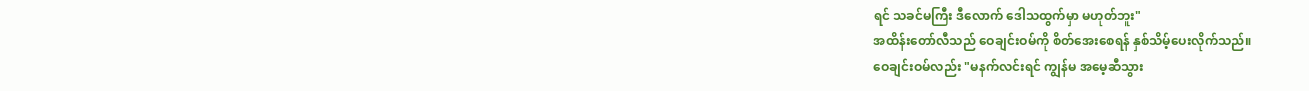ရင် သခင်မကြီး ဒီလောက် ဒေါသထွက်မှာ မဟုတ်ဘူး"
အထိန်းတော်လီသည် ဝေချင်းဝမ်ကို စိတ်အေးစေရန် နှစ်သိမ့်ပေးလိုက်သည်။
ဝေချင်းဝမ်လည်း "မနက်လင်းရင် ကျွန်မ အမေ့ဆီသွား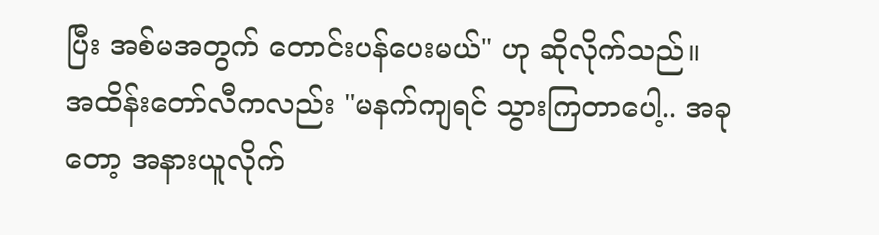ပြီး အစ်မအတွက် တောင်းပန်ပေးမယ်" ဟု ဆိုလိုက်သည်။
အထိန်းတော်လီကလည်း "မနက်ကျရင် သွားကြတာပေါ့.. အခုတော့ အနားယူလိုက်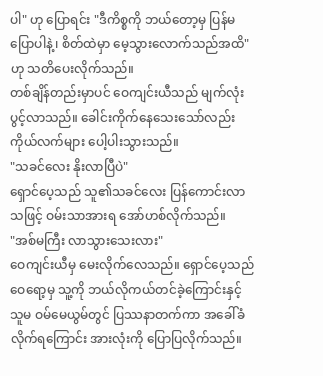ပါ" ဟု ပြောရင်း "ဒီကိစ္စကို ဘယ်တော့မှ ပြန်မပြောပါနဲ့၊ စိတ်ထဲမှာ မေ့သွားလောက်သည်အထိ" ဟု သတိပေးလိုက်သည်။
တစ်ချိန်တည်းမှာပင် ဝေကျင်းယီသည် မျက်လုံးပွင့်လာသည်။ ခေါင်းကိုက်နေသေးသော်လည်း ကိုယ်လက်များ ပေါ့ပါးသွားသည်။
"သခင်လေး နိုးလာပြီပဲ"
ရှောင်ပေ့သည် သူ၏သခင်လေး ပြန်ကောင်းလာသဖြင့် ဝမ်းသာအားရ အော်ဟစ်လိုက်သည်။
"အစ်မကြီး လာသွားသေးလား"
ဝေကျင်းယီမှ မေးလိုက်လေသည်။ ရှောင်ပေ့သည် ဝေရော့မှ သူ့ကို ဘယ်လိုကယ်တင်ခဲ့ကြောင်းနှင့် သူမ ဝမ်မေယွမ်တွင် ပြဿနာတက်ကာ အခေါ်ခံလိုက်ရကြောင်း အားလုံးကို ပြောပြလိုက်သည်။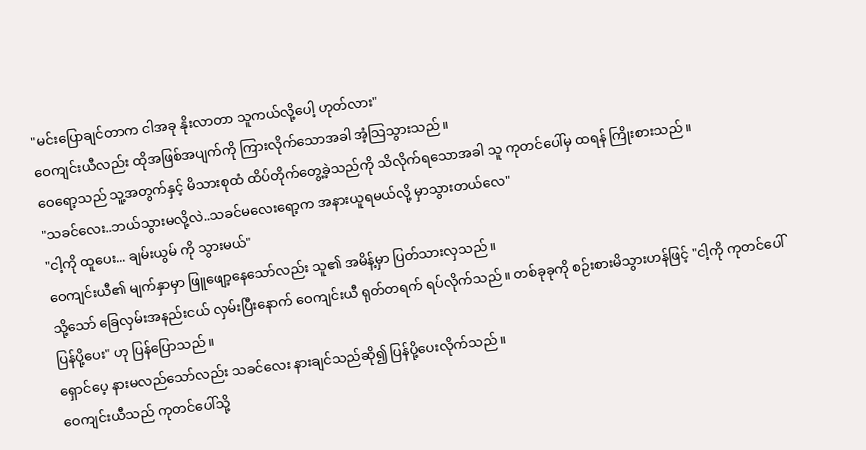"မင်းပြောချင်တာက ငါအခု နိုးလာတာ သူကယ်လို့ပေါ့ ဟုတ်လား"
ဝေကျင်းယီလည်း ထိုအဖြစ်အပျက်ကို ကြားလိုက်သောအခါ အံ့သြသွားသည်။
ဝေရော့သည် သူ့အတွက်နှင့် မိသားစုထံ ထိပ်တိုက်တွေ့ခဲ့သည်ကို သိလိုက်ရသောအခါ သူ ကုတင်ပေါ်မှ ထရန် ကြိုးစားသည်။
"သခင်လေး..ဘယ်သွားမလို့လဲ..သခင်မလေးရော့က အနားယူရမယ်လို့ မှာသွားတယ်လေ"
"ငါ့ကို ထူပေး... ချမ်းယွမ် ကို သွားမယ်"
ဝေကျင်းယီ၏ မျက်နှာမှာ ဖြူဖျော့နေသော်လည်း သူ၏ အမိန့်မှာ ပြတ်သားလှသည်။
သို့သော် ခြေလှမ်းအနည်းငယ် လှမ်းပြီးနောက် ဝေကျင်းယီ ရုတ်တရက် ရပ်လိုက်သည်။ တစ်ခုခုကို စဉ်းစားမိသွားဟန်ဖြင့် "ငါ့ကို ကုတင်ပေါ် ပြန်ပို့ပေး" ဟု ပြန်ပြောသည်။
ရှောင်ပေ့ နားမလည်သော်လည်း သခင်လေး နားချင်သည်ဆို၍ ပြန်ပို့ပေးလိုက်သည်။
ဝေကျင်းယီသည် ကုတင်ပေါ်သို့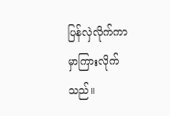ပြန်လှဲလိုက်ကာ မှာကြားလိုက်သည်။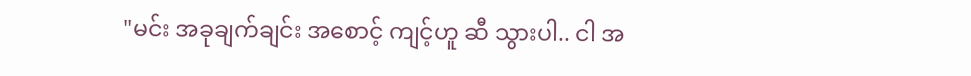"မင်း အခုချက်ချင်း အစောင့် ကျင့်ဟူ ဆီ သွားပါ.. ငါ အ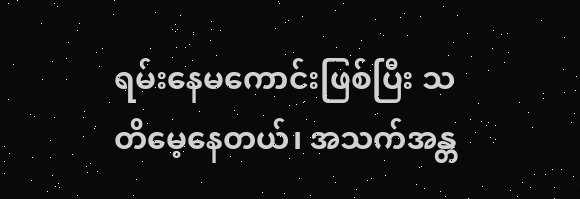ရမ်းနေမကောင်းဖြစ်ပြီး သတိမေ့နေတယ်၊ အသက်အန္တ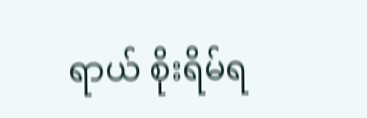ရာယ် စိုးရိမ်ရ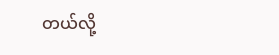တယ်လို့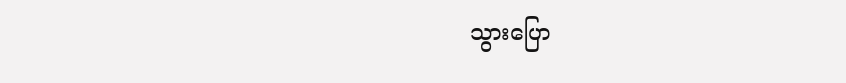သွားပြော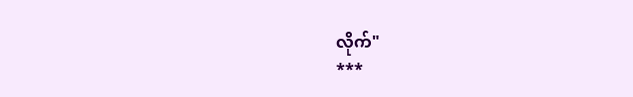လိုက်"
***